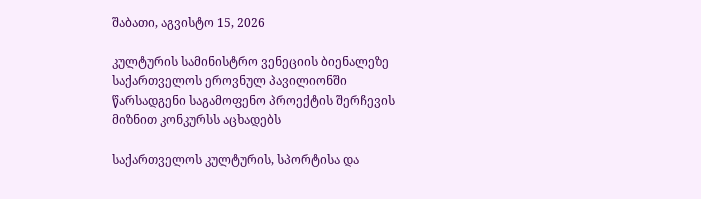შაბათი, აგვისტო 15, 2026

კულტურის სამინისტრო ვენეციის ბიენალეზე საქართველოს ეროვნულ პავილიონში წარსადგენი საგამოფენო პროექტის შერჩევის მიზნით კონკურსს აცხადებს

საქართველოს კულტურის, სპორტისა და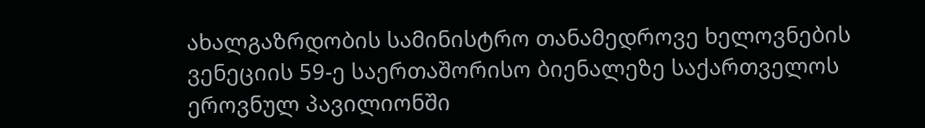ახალგაზრდობის სამინისტრო თანამედროვე ხელოვნების ვენეციის 59-ე საერთაშორისო ბიენალეზე საქართველოს ეროვნულ პავილიონში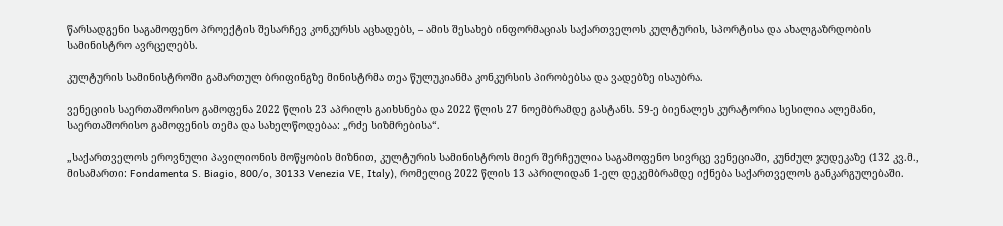წარსადგენი საგამოფენო პროექტის შესარჩევ კონკურსს აცხადებს, – ამის შესახებ ინფორმაციას საქართველოს კულტურის, სპორტისა და ახალგაზრდობის სამინისტრო ავრცელებს.

კულტურის სამინისტროში გამართულ ბრიფინგზე მინისტრმა თეა წულუკიანმა კონკურსის პირობებსა და ვადებზე ისაუბრა.

ვენეციის საერთაშორისო გამოფენა 2022 წლის 23 აპრილს გაიხსნება და 2022 წლის 27 ნოემბრამდე გასტანს. 59-ე ბიენალეს კურატორია სესილია ალემანი, საერთაშორისო გამოფენის თემა და სახელწოდებაა: „რძე სიზმრებისა“.

„საქართველოს ეროვნული პავილიონის მოწყობის მიზნით, კულტურის სამინისტროს მიერ შერჩეულია საგამოფენო სივრცე ვენეციაში, კუნძულ ჯუდეკაზე (132 კვ.მ., მისამართი: Fondamenta S. Biagio, 800/o, 30133 Venezia VE, Italy), რომელიც 2022 წლის 13 აპრილიდან 1-ელ დეკემბრამდე იქნება საქართველოს განკარგულებაში.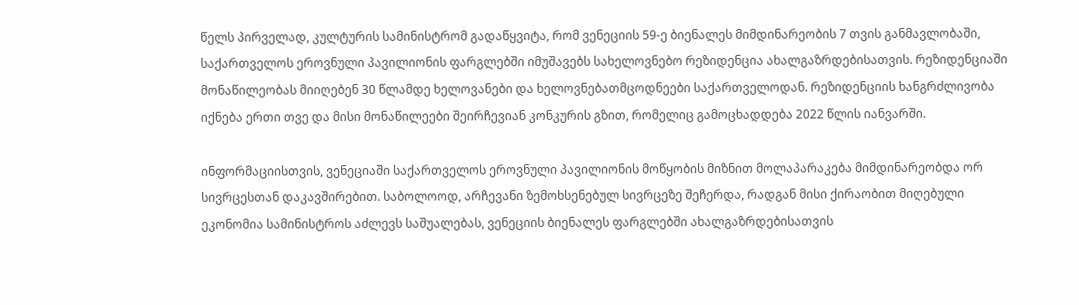წელს პირველად, კულტურის სამინისტრომ გადაწყვიტა, რომ ვენეციის 59-ე ბიენალეს მიმდინარეობის 7 თვის განმავლობაში, საქართველოს ეროვნული პავილიონის ფარგლებში იმუშავებს სახელოვნებო რეზიდენცია ახალგაზრდებისათვის. რეზიდენციაში მონაწილეობას მიიღებენ 30 წლამდე ხელოვანები და ხელოვნებათმცოდნეები საქართველოდან. რეზიდენციის ხანგრძლივობა იქნება ერთი თვე და მისი მონაწილეები შეირჩევიან კონკურის გზით, რომელიც გამოცხადდება 2022 წლის იანვარში.

ინფორმაციისთვის, ვენეციაში საქართველოს ეროვნული პავილიონის მოწყობის მიზნით მოლაპარაკება მიმდინარეობდა ორ სივრცესთან დაკავშირებით. საბოლოოდ, არჩევანი ზემოხსენებულ სივრცეზე შეჩერდა, რადგან მისი ქირაობით მიღებული ეკონომია სამინისტროს აძლევს საშუალებას, ვენეციის ბიენალეს ფარგლებში ახალგაზრდებისათვის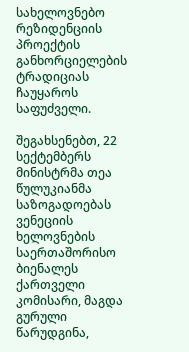სახელოვნებო რეზიდენციის პროექტის განხორციელების ტრადიციას ჩაუყაროს საფუძველი.

შეგახსენებთ, 22 სექტემბერს მინისტრმა თეა წულუკიანმა საზოგადოებას ვენეციის ხელოვნების საერთაშორისო ბიენალეს ქართველი კომისარი, მაგდა გურული წარუდგინა,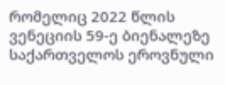რომელიც 2022 წლის ვენეციის 59-ე ბიენალეზე საქართველოს ეროვნული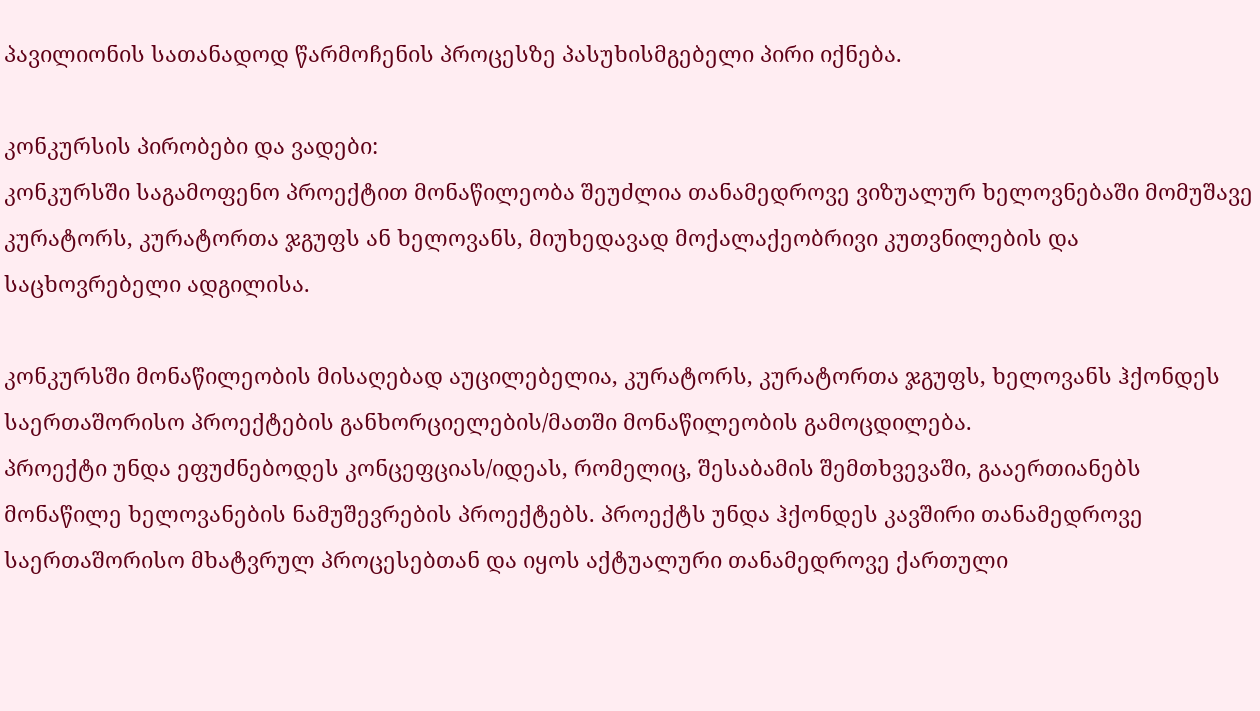პავილიონის სათანადოდ წარმოჩენის პროცესზე პასუხისმგებელი პირი იქნება.

კონკურსის პირობები და ვადები:
კონკურსში საგამოფენო პროექტით მონაწილეობა შეუძლია თანამედროვე ვიზუალურ ხელოვნებაში მომუშავე კურატორს, კურატორთა ჯგუფს ან ხელოვანს, მიუხედავად მოქალაქეობრივი კუთვნილების და საცხოვრებელი ადგილისა.

კონკურსში მონაწილეობის მისაღებად აუცილებელია, კურატორს, კურატორთა ჯგუფს, ხელოვანს ჰქონდეს საერთაშორისო პროექტების განხორციელების/მათში მონაწილეობის გამოცდილება.
პროექტი უნდა ეფუძნებოდეს კონცეფციას/იდეას, რომელიც, შესაბამის შემთხვევაში, გააერთიანებს მონაწილე ხელოვანების ნამუშევრების პროექტებს. პროექტს უნდა ჰქონდეს კავშირი თანამედროვე საერთაშორისო მხატვრულ პროცესებთან და იყოს აქტუალური თანამედროვე ქართული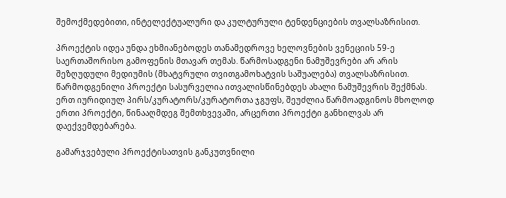შემოქმედებითი, ინტელექტუალური და კულტურული ტენდენციების თვალსაზრისით.

პროექტის იდეა უნდა ეხმიანებოდეს თანამედროვე ხელოვნების ვენეციის 59-ე საერთაშორისო გამოფენის მთავარ თემას. წარმოსადგენი ნამუშევრები არ არის შეზღუდული მედიუმის (მხატვრული თვითგამოხატვის საშუალება) თვალსაზრისით. წარმოდგენილი პროექტი სასურველია ითვალისწინებდეს ახალი ნამუშევრის შექმნას. ერთ იურიდიულ პირს/კურატორს/კურატორთა ჯგუფს, შეუძლია წარმოადგინოს მხოლოდ ერთი პროექტი, წინააღმდეგ შემთხვევაში, არცერთი პროექტი განხილვას არ დაექვემდებარება.

გამარჯვებული პროექტისათვის განკუთვნილი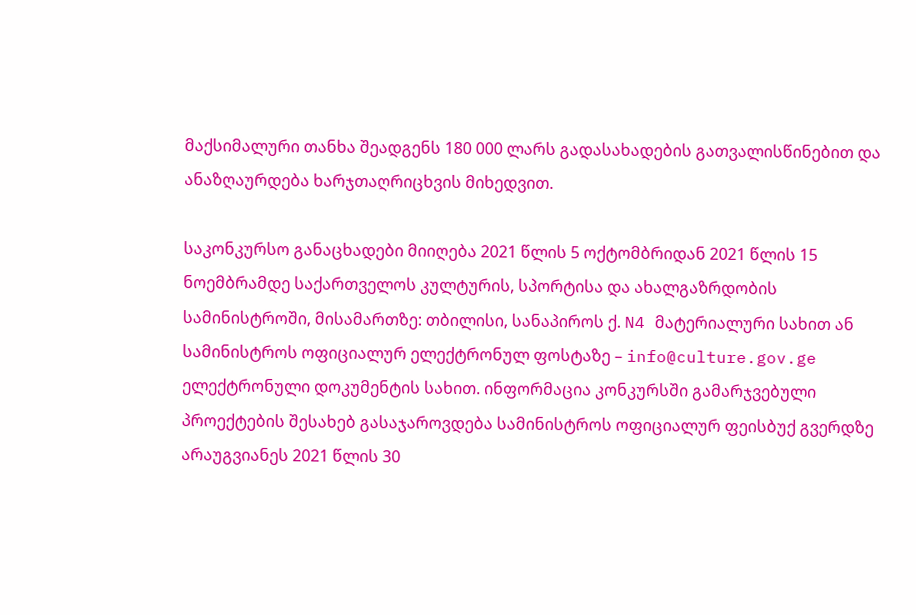მაქსიმალური თანხა შეადგენს 180 000 ლარს გადასახადების გათვალისწინებით და ანაზღაურდება ხარჯთაღრიცხვის მიხედვით.

საკონკურსო განაცხადები მიიღება 2021 წლის 5 ოქტომბრიდან 2021 წლის 15 ნოემბრამდე საქართველოს კულტურის, სპორტისა და ახალგაზრდობის სამინისტროში, მისამართზე: თბილისი, სანაპიროს ქ. N4 მატერიალური სახით ან სამინისტროს ოფიციალურ ელექტრონულ ფოსტაზე – info@culture.gov.ge ელექტრონული დოკუმენტის სახით. ინფორმაცია კონკურსში გამარჯვებული პროექტების შესახებ გასაჯაროვდება სამინისტროს ოფიციალურ ფეისბუქ გვერდზე არაუგვიანეს 2021 წლის 30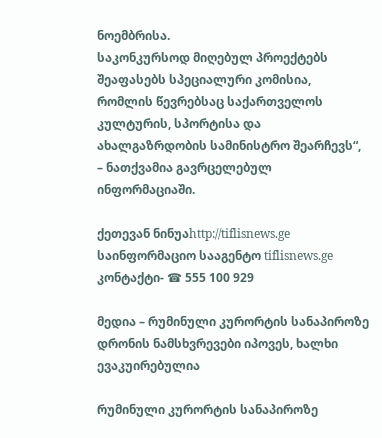ნოემბრისა.
საკონკურსოდ მიღებულ პროექტებს შეაფასებს სპეციალური კომისია, რომლის წევრებსაც საქართველოს კულტურის, სპორტისა და ახალგაზრდობის სამინისტრო შეარჩევს“, – ნათქვამია გავრცელებულ ინფორმაციაში.

ქეთევან ნინუაhttp://tiflisnews.ge
საინფორმაციო სააგენტო tiflisnews.ge კონტაქტი- ☎ 555 100 929

მედია – რუმინული კურორტის სანაპიროზე დრონის ნამსხვრევები იპოვეს, ხალხი ევაკუირებულია

რუმინული კურორტის სანაპიროზე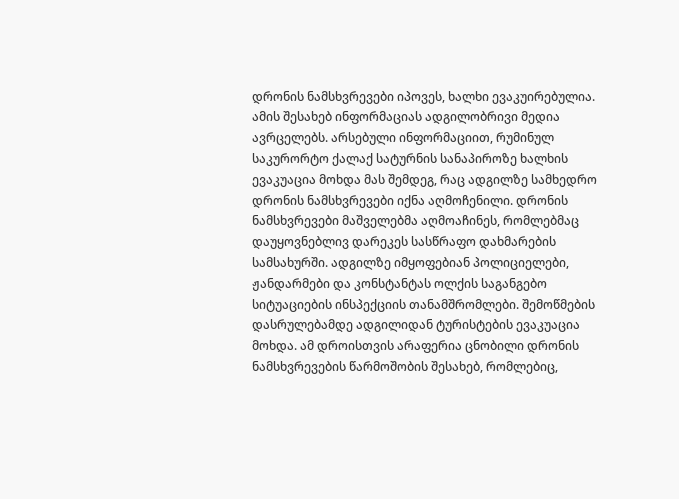დრონის ნამსხვრევები იპოვეს, ხალხი ევაკუირებულია. ამის შესახებ ინფორმაციას ადგილობრივი მედია ავრცელებს. არსებული ინფორმაციით, რუმინულ საკურორტო ქალაქ სატურნის სანაპიროზე ხალხის ევაკუაცია მოხდა მას შემდეგ, რაც ადგილზე სამხედრო დრონის ნამსხვრევები იქნა აღმოჩენილი. დრონის ნამსხვრევები მაშველებმა აღმოაჩინეს, რომლებმაც დაუყოვნებლივ დარეკეს სასწრაფო დახმარების სამსახურში. ადგილზე იმყოფებიან პოლიციელები, ჟანდარმები და კონსტანტას ოლქის საგანგებო სიტუაციების ინსპექციის თანამშრომლები. შემოწმების დასრულებამდე ადგილიდან ტურისტების ევაკუაცია მოხდა. ამ დროისთვის არაფერია ცნობილი დრონის ნამსხვრევების წარმოშობის შესახებ, რომლებიც,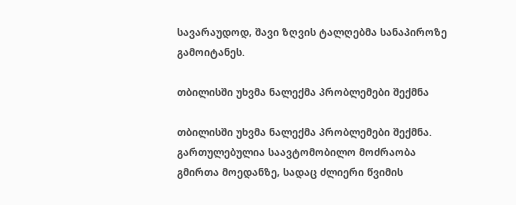სავარაუდოდ, შავი ზღვის ტალღებმა სანაპიროზე გამოიტანეს.

თბილისში უხვმა ნალექმა პრობლემები შექმნა

თბილისში უხვმა ნალექმა პრობლემები შექმნა. გართულებულია საავტომობილო მოძრაობა გმირთა მოედანზე, სადაც ძლიერი წვიმის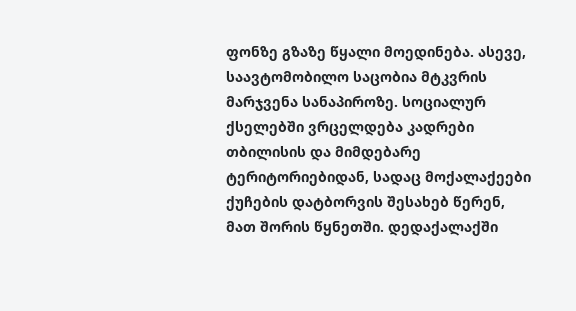ფონზე გზაზე წყალი მოედინება. ასევე, საავტომობილო საცობია მტკვრის მარჯვენა სანაპიროზე. სოციალურ ქსელებში ვრცელდება კადრები თბილისის და მიმდებარე ტერიტორიებიდან, სადაც მოქალაქეები ქუჩების დატბორვის შესახებ წერენ, მათ შორის წყნეთში. დედაქალაქში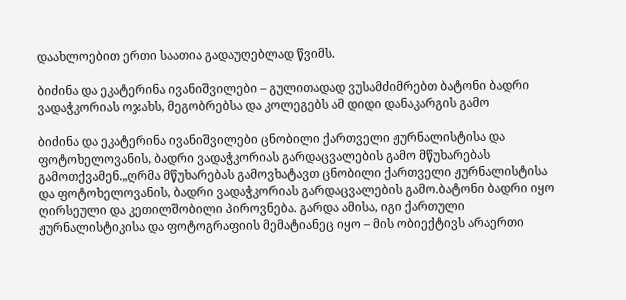დაახლოებით ერთი საათია გადაუღებლად წვიმს.

ბიძინა და ეკატერინა ივანიშვილები – გულითადად ვუსამძიმრებთ ბატონი ბადრი ვადაჭკორიას ოჯახს, მეგობრებსა და კოლეგებს ამ დიდი დანაკარგის გამო

ბიძინა და ეკატერინა ივანიშვილები ცნობილი ქართველი ჟურნალისტისა და ფოტოხელოვანის, ბადრი ვადაჭკორიას გარდაცვალების გამო მწუხარებას გამოთქვამენ.„ღრმა მწუხარებას გამოვხატავთ ცნობილი ქართველი ჟურნალისტისა და ფოტოხელოვანის, ბადრი ვადაჭკორიას გარდაცვალების გამო.ბატონი ბადრი იყო ღირსეული და კეთილშობილი პიროვნება. გარდა ამისა, იგი ქართული ჟურნალისტიკისა და ფოტოგრაფიის მემატიანეც იყო – მის ობიექტივს არაერთი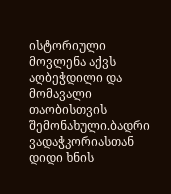ისტორიული მოვლენა აქვს აღბეჭდილი და მომავალი თაობისთვის შემონახული.ბადრი ვადაჭკორიასთან დიდი ხნის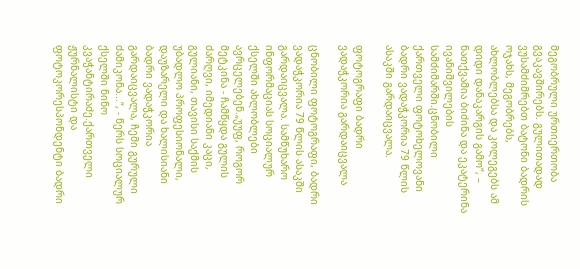მეგობრული ურთიერთობა გვაკავშირებს. გულითადად ვუსამძიმრებთ ბატონი ბადრის ოჯახს, მეგობრებს, ახლობლებსა და კოლეგებს ამ დიდი დანაკარგის გამო“, – ნათქვამია ბიძინა და ეკატერინა ივანიშვილების სამძიმარში.ცნობილი ქართველი ფოტოხელოვანი ბადრი ვადაჭკორია 79 წლის ასაკში გარდაიცვალა.

ფოტოგრაფი ბადრი ვადაჭკორია გარდაიცვალა

ცნობილი ფოტოგრაფი, ბადრი ვადაჭკორია 79 წლის ასაკში გარდაიცვალა. სამწუხარო ინფორმაციას სოციალურ ქსელში ახლობლები ავრცელებენ.„უუფ, როგორ მეტკინა - ჩამწყდა გულის ძარღვი, იმედიანი კაცი, გულიანი, თავისი საქმის უბადლო პროფესიონალი, დაუზარელი და ხალისიანი ბადრი ვადაჭკორია გარდაიცვალა, ჩემი გურული ძამიკონა...“, - წერს სოციალურ ქსელში ნინო კვაჭანტირაძე.ქართველი ჟურნალისტი და ფოტოკორესპონდენტი ბადრი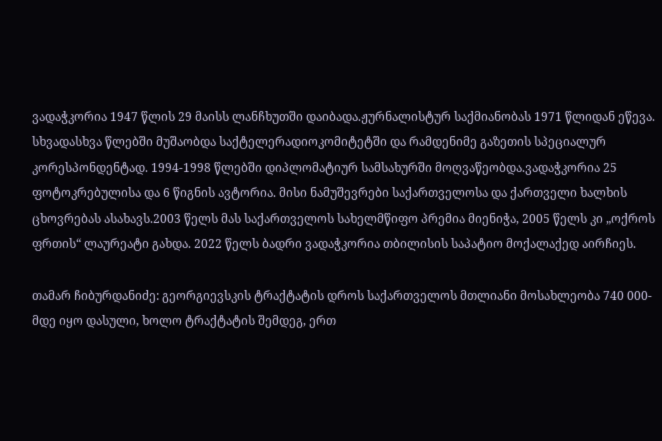ვადაჭკორია 1947 წლის 29 მაისს ლანჩხუთში დაიბადა.ჟურნალისტურ საქმიანობას 1971 წლიდან ეწევა. სხვადასხვა წლებში მუშაობდა საქტელერადიოკომიტეტში და რამდენიმე გაზეთის სპეციალურ კორესპონდენტად. 1994-1998 წლებში დიპლომატიურ სამსახურში მოღვაწეობდა.ვადაჭკორია 25 ფოტოკრებულისა და 6 წიგნის ავტორია. მისი ნამუშევრები საქართველოსა და ქართველი ხალხის ცხოვრებას ასახავს.2003 წელს მას საქართველოს სახელმწიფო პრემია მიენიჭა, 2005 წელს კი „ოქროს ფრთის“ ლაურეატი გახდა. 2022 წელს ბადრი ვადაჭკორია თბილისის საპატიო მოქალაქედ აირჩიეს.

თამარ ჩიბურდანიძე: გეორგიევსკის ტრაქტატის დროს საქართველოს მთლიანი მოსახლეობა 740 000-მდე იყო დასული, ხოლო ტრაქტატის შემდეგ, ერთ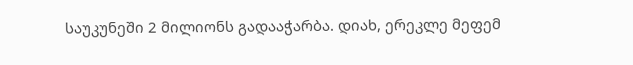საუკუნეში 2 მილიონს გადააჭარბა. დიახ, ერეკლე მეფემ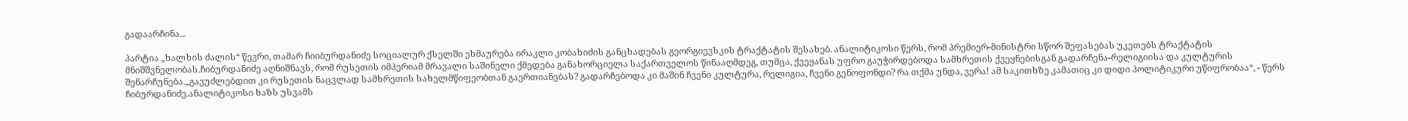გადაარჩინა...

პარტია „ხალხის ძალის“ წევრი, თამარ ჩიიბურდანიძე სოციალურ ქსელში ეხმაურება ირაკლი კობახიძის განცხადებას გეორგიევსკის ტრაქტატის შესახებ. ანალიტიკოსი წერს, რომ პრემიერ-მინისტრი სწორ შეფასებას უკეთებს ტრაქტატის მნიშშვნელობას.ჩიბურდანიძე აღნიშნავს, რომ რუსეთის იმპერიამ მრავალი საშინელი ქმედება განახორციელა საქართველოს წინააღმდეგ, თუმცა, ქვეყანას უფრო გაუჭირდებოდა სამხრეთის ქვეყნებისგან გადარჩენა-რელიგიისა და კულტურის შენარჩუნება.„გავუძლებდით კი რუსეთის ნაცვლად სამხრეთის სახელმწიფეობთან გაერთიანებას? გადარჩებოდა კი მაშინ ჩვენი კულტურა, რელიგია, ჩვენი გენოფონდი? რა თქმა უნდა, ვერა! ამ საკითხზე კამათიც კი დიდი პოლიტიკური უწიფრობაა“, - წერს ჩიბურდანიძე.ანალიტიკოსი ხაზს უსვამს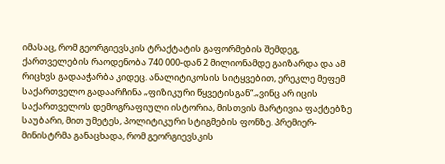იმასაც, რომ გეორგიევსკის ტრაქტატის გაფორმების შემდეგ, ქართველების რაოდენობა 740 000-დან 2 მილიონამდე გაიზარდა და ამ რიცხვს გადააჭარბა კიდეც. ანალიტიკოსის სიტყვებით, ერეკლე მეფემ საქართველო გადაარჩინა „ფიზიკური წყვეტისგან“.„ვინც არ იცის საქართველოს დემოგრაფიული ისტორია, მისთვის მარტივია ფაქტებზე საუბარი, მით უმეტეს, პოლიტიკური სტიგმების ფონზე. პრემიერ-მინისტრმა განაცხადა, რომ გეორგიევსკის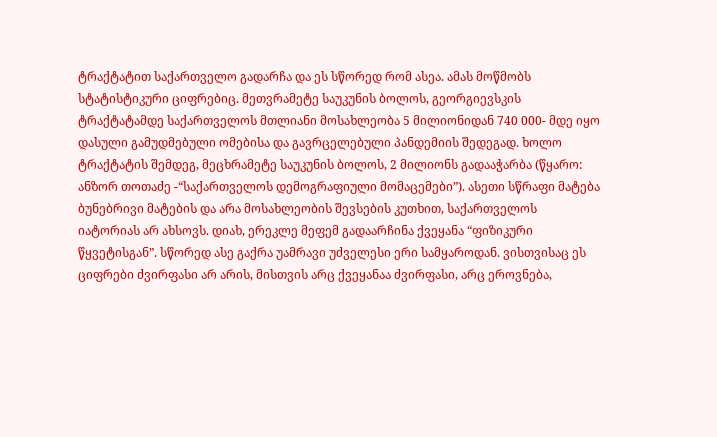ტრაქტატით საქართველო გადარჩა და ეს სწორედ რომ ასეა. ამას მოწმობს სტატისტიკური ციფრებიც. მეთვრამეტე საუკუნის ბოლოს, გეორგიევსკის ტრაქტატამდე საქართველოს მთლიანი მოსახლეობა 5 მილიონიდან 740 000- მდე იყო დასული გამუდმებული ომებისა და გავრცელებული პანდემიის შედეგად. ხოლო ტრაქტატის შემდეგ, მეცხრამეტე საუკუნის ბოლოს, 2 მილიონს გადააჭარბა (წყარო: ანზორ თოთაძე -“საქართველოს დემოგრაფიული მომაცემები”). ასეთი სწრაფი მატება ბუნებრივი მატების და არა მოსახლეობის შევსების კუთხით, საქართველოს იატორიას არ ახსოვს. დიახ, ერეკლე მეფემ გადაარჩინა ქვეყანა “ფიზიკური წყვეტისგან”. სწორედ ასე გაქრა უამრავი უძველესი ერი სამყაროდან. ვისთვისაც ეს ციფრები ძვირფასი არ არის, მისთვის არც ქვეყანაა ძვირფასი, არც ეროვნება,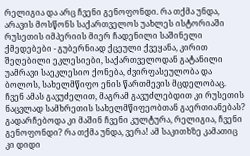რელიგია და არც ჩვენი გენოფონდი. რა თქმა უნდა, არავის მოსწონს საქართველოს უახლეს ისტორიაში რუსეთის იმპერიის მიერ ჩადენილი საშინელი ქმედებები - გუბერნიად ქცეული ქვეყანა, კირით შეღებილი ეკლესიები, საქართველოდან გატანილი უამრავი საეკლესიო ქონება, ძვირფასეულობა და ბოლოს, სახელმწიფო ენის წართმევის მცდელობაც. ჩვენ ამას გავუძელით, მაგრამ გავუძლებდით კი რუსეთის ნაცვლად სამხრეთის სახელმწიფეობთან გაერთიანებას? გადარჩებოდა კი მაშინ ჩვენი კულტურა, რელიგია, ჩვენი გენოფონდი? რა თქმა უნდა, ვერა! ამ საკითხზე კამათიც კი დიდი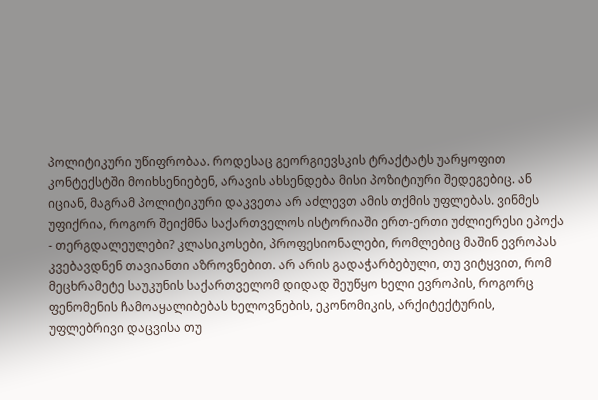პოლიტიკური უწიფრობაა. როდესაც გეორგიევსკის ტრაქტატს უარყოფით კონტექსტში მოიხსენიებენ, არავის ახსენდება მისი პოზიტიური შედეგებიც. ან იციან, მაგრამ პოლიტიკური დაკვეთა არ აძლევთ ამის თქმის უფლებას. ვინმეს უფიქრია, როგორ შეიქმნა საქართველოს ისტორიაში ერთ-ერთი უძლიერესი ეპოქა - თერგდალეულები? კლასიკოსები, პროფესიონალები, რომლებიც მაშინ ევროპას კვებავდნენ თავიანთი აზროვნებით. არ არის გადაჭარბებული, თუ ვიტყვით, რომ მეცხრამეტე საუკუნის საქართველომ დიდად შეუწყო ხელი ევროპის, როგორც ფენომენის ჩამოაყალიბებას ხელოვნების, ეკონომიკის, არქიტექტურის, უფლებრივი დაცვისა თუ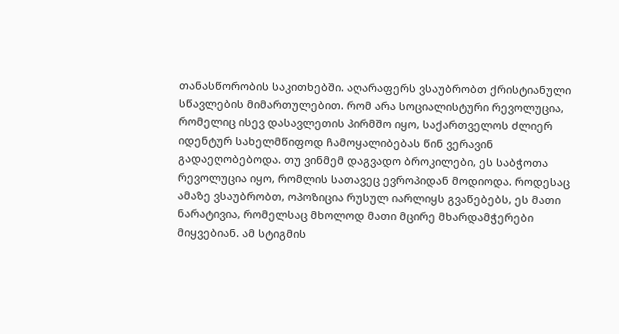თანასწორობის საკითხებში. აღარაფერს ვსაუბრობთ ქრისტიანული სწავლების მიმართულებით. რომ არა სოციალისტური რევოლუცია, რომელიც ისევ დასავლეთის პირმშო იყო, საქართველოს ძლიერ იდენტურ სახელმწიფოდ ჩამოყალიბებას წინ ვერავინ გადაეღობებოდა. თუ ვინმემ დაგვადო ბროკილები, ეს საბჭოთა რევოლუცია იყო, რომლის სათავეც ევროპიდან მოდიოდა. როდესაც ამაზე ვსაუბრობთ, ოპოზიცია რუსულ იარლიყს გვაწებებს, ეს მათი ნარატივია, რომელსაც მხოლოდ მათი მცირე მხარდამჭერები მიყვებიან. ამ სტიგმის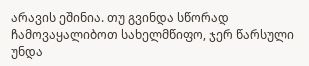არავის ეშინია. თუ გვინდა სწორად ჩამოვაყალიბოთ სახელმწიფო, ჯერ წარსული უნდა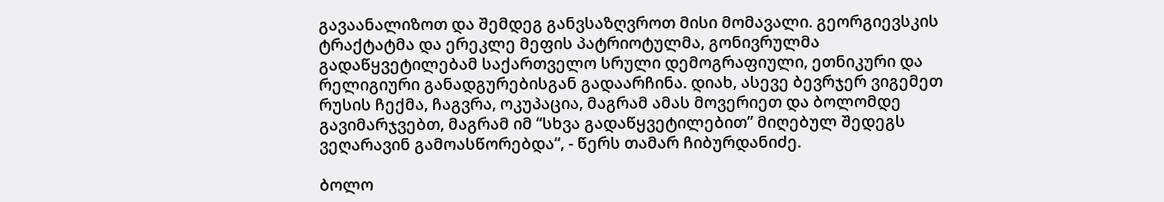გავაანალიზოთ და შემდეგ განვსაზღვროთ მისი მომავალი. გეორგიევსკის ტრაქტატმა და ერეკლე მეფის პატრიოტულმა, გონივრულმა გადაწყვეტილებამ საქართველო სრული დემოგრაფიული, ეთნიკური და რელიგიური განადგურებისგან გადაარჩინა. დიახ, ასევე ბევრჯერ ვიგემეთ რუსის ჩექმა, ჩაგვრა, ოკუპაცია, მაგრამ ამას მოვერიეთ და ბოლომდე გავიმარჯვებთ, მაგრამ იმ “სხვა გადაწყვეტილებით” მიღებულ შედეგს ვეღარავინ გამოასწორებდა“, - წერს თამარ ჩიბურდანიძე.

ბოლო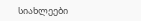სიახლეები